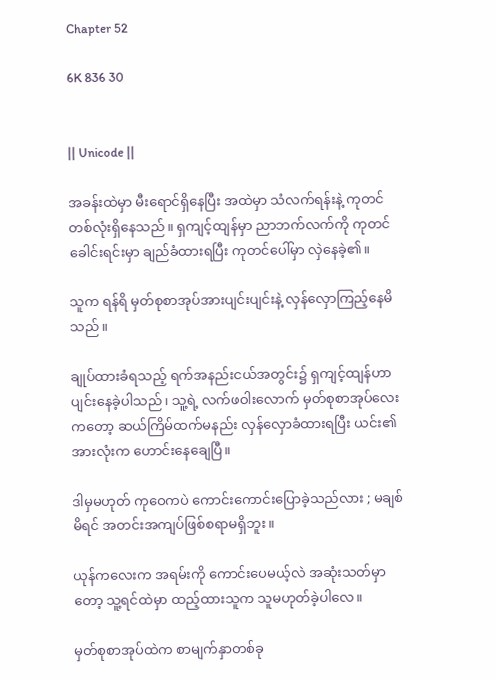Chapter 52

6K 836 30


|| Unicode ||

အခန်းထဲမှာ မီးရောင်ရှိနေပြီး အထဲမှာ သံလက်ရန်းနဲ့ ကုတင်တစ်လုံးရှိနေသည်။ ရှကျင့်ထျန်မှာ ညာဘက်လက်ကို ကုတင်ခေါင်းရင်းမှာ ချည်ခံထားရပြီး ကုတင်ပေါ်မှာ လှဲနေခဲ့၏။

သူက ရန်ရိ မှတ်စုစာအုပ်အားပျင်းပျင်းနဲ့ လှန်လှောကြည့်နေမိသည်။

ချုပ်ထားခံရသည့် ရက်အနည်းငယ်အတွင်း၌ ရှကျင့်ထျန်ဟာ ပျင်းနေခဲ့ပါသည်၊ သူ့ရဲ့ လက်ဖဝါးလောက် မှတ်စုစာအုပ်လေးကတော့ ဆယ်ကြိမ်ထက်မနည်း လှန်လှောခံထားရပြီး ယင်း၏အားလုံးက ဟောင်းနေချေပြီ။

ဒါမှမဟုတ် ကုဝေကပဲ ကောင်းကောင်းပြောခဲ့သည်လား ; မချစ်မိရင် အတင်းအကျပ်ဖြစ်စရာမရှိဘူး။

ယုန်ကလေးက အရမ်းကို ကောင်းပေမယ့်လဲ အဆုံးသတ်မှာတော့ သူ့ရင်ထဲမှာ ထည့်ထားသူက သူမဟုတ်ခဲ့ပါလေ။

မှတ်စုစာအုပ်ထဲက စာမျက်နှာတစ်ခု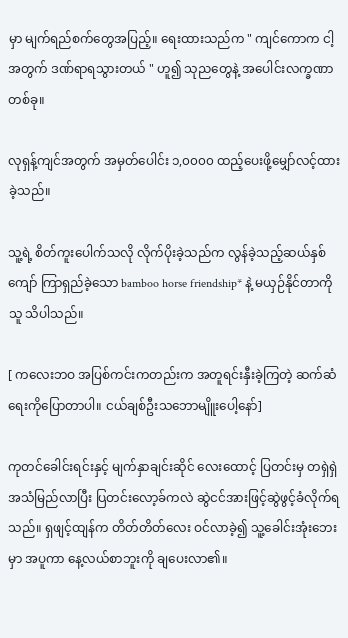မှာ မျက်ရည်စက်တွေအပြည့်။ ရေးထားသည်က " ကျင်ကောက ငါ့အတွက် ဒဏ်ရာရသွားတယ် " ဟူ၍ သုညတွေနဲ့ အပေါင်းလက္ခဏာတစ်ခု။

လုရှန့်ကျင်အတွက် အမှတ်ပေါင်း ၁,၀၀၀၀ ထည့်ပေးဖို့မျှော်လင့်ထားခဲ့သည်။

သူ့ရဲ့ စိတ်ကူးပေါက်သလို လိုက်ပိုးခဲ့သည်က လွန်ခဲ့သည့်ဆယ်နှစ်ကျော် ကြာရှည်ခဲ့သော bamboo horse friendship* နဲ့ မယှဉ်နိုင်တာကို သူ သိပါသည်။

[ ကလေးဘဝ အပြစ်ကင်းကတည်းက အတူရင်းနှီးခဲ့ကြတဲ့ ဆက်ဆံရေးကိုပြောတာပါ။ ငယ်ချစ်ဦးသဘောမျိူးပေါ့နော်]

ကုတင်ခေါင်းရင်းနှင့် မျက်နှာချင်းဆိုင် လေးထောင့် ပြတင်းမှ တရှဲရှဲအသံမြည်လာပြီး ပြတင်းလော့ခ်ကလဲ ဆွဲငင်အားဖြင့်ဆွဲဖွင့်ခံလိုက်ရသည်။ ရှဖျင့်ထျန်က တိတ်တိတ်လေး ဝင်လာခဲ့၍ သူ့ခေါင်းအုံးဘေးမှာ အပူကာ နေ့လယ်စာဘူးကို ချပေးလာ၏။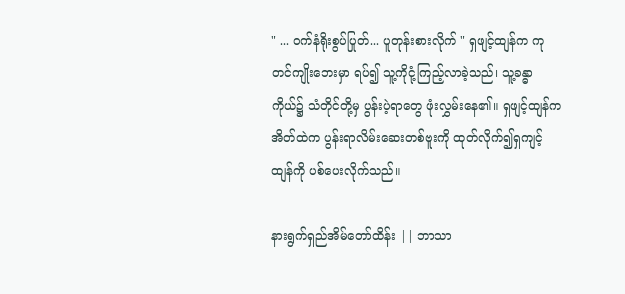" ... ဝက်နံရိုးစွပ်ပြုတ်... ပူတုန်းစားလိုက် " ရှဖျင့်ထျန်က ကုတင်ကျိုးဘေးမှာ ရပ်၍ သူ့ကိုငုံ့ကြည့်လာခဲ့သည်၊ သူ့ခန္ဓာကိုယ်၌ သံတိုင်တို့မှ ပွန်းပဲ့ရာတွေ ဖုံးလွှမ်းနေ၏။ ရှဖျင့်ထျန်က အိတ်ထဲက ပွန်းရာလိမ်းဆေးတစ်ဗူးကို ထုတ်လိုက်၍ရှကျင့်ထျန်ကို ပစ်ပေးလိုက်သည်။

နားရွက်ရှည်အိမ်တော်ထိန်း || ဘာသာ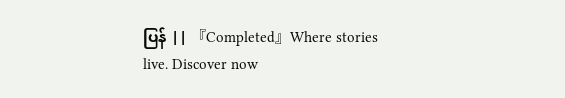ပြန် || 『Completed』Where stories live. Discover now